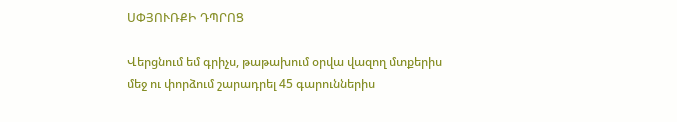ՍՓՅՈՒՌՔԻ ԴՊՐՈՑ

Վերցնում եմ գրիչս, թաթախում օրվա վազող մտքերիս մեջ ու փորձում շարադրել 45 գարուններիս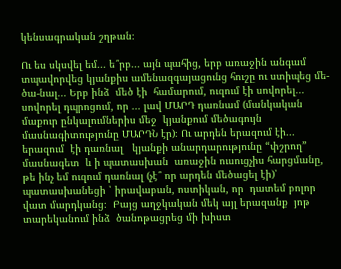կենսագրական շղթան։

Ու ես սկսվել եմ․․․ ե՞րբ․․․ այն պահից, երբ առաջին անգամ տպավորվեց կյանքիս ամենազգայացունց հուշը ու ստիպեց մե-ծա-նալ․․․ Երբ ինձ  մեծ էի  համարում, ուզում էի սովորել․․․ սովորել դպրոցում, որ ․․․ լավ ՄԱՐԴ դառնամ (մանկական մաքուր ընկալումներիս մեջ  կյանքում մեծագույն մասնագիտությունը ՄԱՐԴՆ էր)։ Ու արդեն երազում էի․․․ երազում  էի դառնալ   կյանքի անարդարությունը “փշրող” մասնագետ  և ի պատասխան  առաջին ուսուցչիս հարցմանը, թե ինչ եմ ուզում դառնալ (չէ՞ որ արդեն մեծացել էի)՝  պատասխանեցի ՝ իրավաբան, ոստիկան, որ  դատեմ բոլոր վատ մարդկանց։  Բայց աղջկական մեկ այլ երազանք  յոթ տարեկանում ինձ  ծանոթացրեց մի խիստ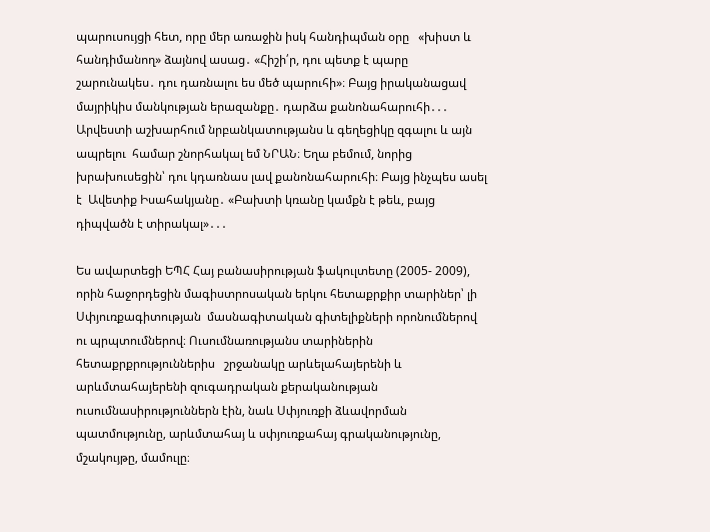պարուսույցի հետ, որը մեր առաջին իսկ հանդիպման օրը   «խիստ և հանդիմանող» ձայնով ասաց․ «Հիշի՛ր, դու պետք է պարը շարունակես․ դու դառնալու ես մեծ պարուհի»։ Բայց իրականացավ մայրիկիս մանկության երազանքը․ դարձա քանոնահարուհի․․․ Արվեստի աշխարհում նրբանկատությանս և գեղեցիկը զգալու և այն ապրելու  համար շնորհակալ եմ ՆՐԱՆ։ Եղա բեմում, նորից խրախուսեցին՝ դու կդառնաս լավ քանոնահարուհի։ Բայց ինչպես ասել է  Ավետիք Իսահակյանը․ «Բախտի կռանը կամքն է թեև, բայց դիպվածն է տիրակալ»․․․

Ես ավարտեցի ԵՊՀ Հայ բանասիրության ֆակուլտետը (2005- 2009), որին հաջորդեցին մագիստրոսական երկու հետաքրքիր տարիներ՝ լի Սփյուռքագիտության  մասնագիտական գիտելիքների որոնումներով ու պրպտումներով։ Ուսումնառությանս տարիներին հետաքրքրություններիս   շրջանակը արևելահայերենի և արևմտահայերենի զուգադրական քերականության ուսումնասիրություններն էին, նաև Սփյուռքի ձևավորման պատմությունը, արևմտահայ և սփյուռքահայ գրականությունը, մշակույթը, մամուլը։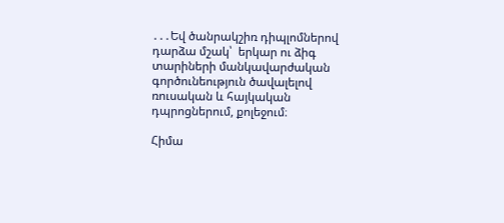․․․Եվ ծանրակշիռ դիպլոմներով  դարձա մշակ՝  երկար ու ձիգ  տարիների մանկավարժական գործունեություն ծավալելով  ռուսական և հայկական դպրոցներում, քոլեջում։

Հիմա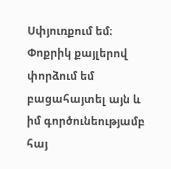Սփյուռքում եմ։ Փոքրիկ քայլերով փորձում եմ բացահայտել այն և իմ գործունեությամբ հայ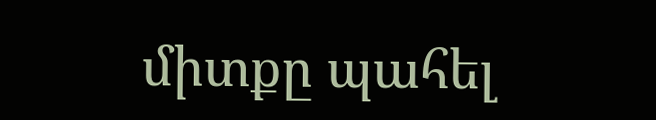միտքը պահել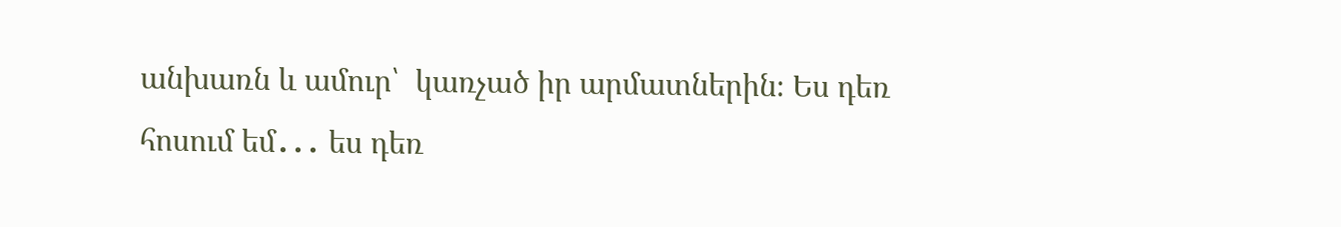անխառն և ամուր՝  կառչած իր արմատներին։ Ես դեռ հոսում եմ․․․ ես դեռ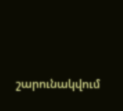շարունակվում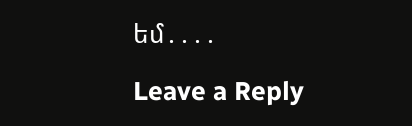եմ․․․․

Leave a Reply